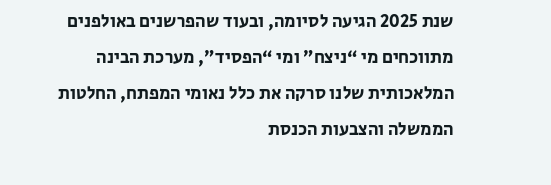שנת 2025 הגיעה לסיומה, ובעוד שהפרשנים באולפנים מתווכחים מי “ניצח” ומי “הפסיד”, מערכת הבינה המלאכותית שלנו סרקה את כלל נאומי המפתח, החלטות הממשלה והצבעות הכנסת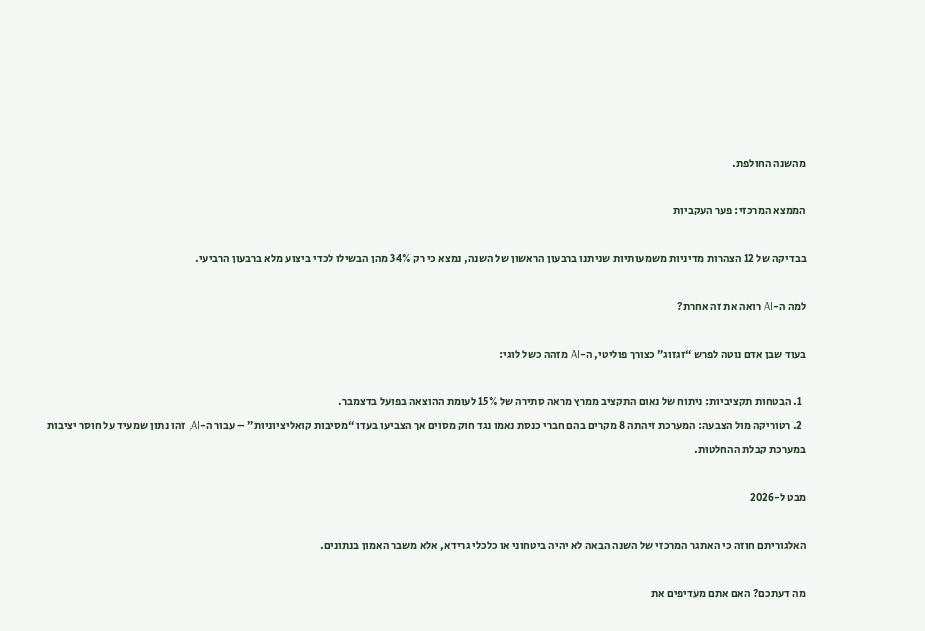מהשנה החולפת.

הממצא המרכזי: פער העקביות

בבדיקה של 12 הצהרות מדיניות משמעותיות שניתנו ברבעון הראשון של השנה, נמצא כי רק 34% מהן הבשילו לכדי ביצוע מלא ברבעון הרביעי.

למה ה-AI רואה את זה אחרת?

בעוד שבן אדם נוטה לפרש “זגזוג” כצורך פוליטי, ה-AI מזהה כשל לוגי:

  1. הבטחות תקציביות: ניתוח של נאום התקציב ממרץ מראה סתירה של 15% לעומת ההוצאה בפועל בדצמבר.
  2. רטוריקה מול הצבעה: המערכת זיהתה 8 מקרים בהם חברי כנסת נאמו נגד חוק מסוים אך הצביעו בעדו “מסיבות קואליציוניות” – עבור ה-AI, זהו נתון שמעיד על חוסר יציבות במערכת קבלת ההחלטות.

מבט ל-2026

האלגוריתם חוזה כי האתגר המרכזי של השנה הבאה לא יהיה ביטחוני או כלכלי גרידא, אלא משבר האמון בנתונים.

מה דעתכם? האם אתם מעדיפים את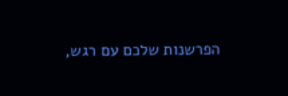הפרשנות שלכם עם רגש,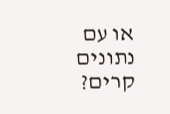או עם נתונים קרים?